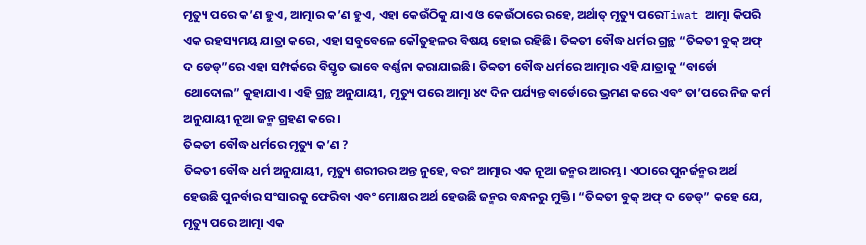ମୃତ୍ୟୁ ପରେ କ’ଣ ହୁଏ, ଆତ୍ମାର କ’ଣ ହୁଏ, ଏହା କେଉଁଠିକୁ ଯାଏ ଓ କେଉଁଠାରେ ରହେ, ଅର୍ଥାତ୍ ମୃତ୍ୟୁ ପରେTiwat ଆତ୍ମା କିପରି ଏକ ରହସ୍ୟମୟ ଯାତ୍ରା କରେ, ଏହା ସବୁବେଳେ କୌତୁହଳର ବିଷୟ ହୋଇ ରହିଛି। ତିବ୍ବତୀ ବୌଦ୍ଧ ଧର୍ମର ଗ୍ରନ୍ଥ “ତିବ୍ବତୀ ବୁକ୍ ଅଫ୍ ଦ ଡେଡ୍”ରେ ଏହା ସମ୍ପର୍କରେ ବିସ୍ତୃତ ଭାବେ ବର୍ଣ୍ଣନା କରାଯାଇଛି। ତିବ୍ବତୀ ବୌଦ୍ଧ ଧର୍ମରେ ଆତ୍ମାର ଏହି ଯାତ୍ରାକୁ “ବାର୍ଡୋ ଥୋଦୋଲ” କୁହାଯାଏ। ଏହି ଗ୍ରନ୍ଥ ଅନୁଯାୟୀ, ମୃତ୍ୟୁ ପରେ ଆତ୍ମା ୪୯ ଦିନ ପର୍ଯ୍ୟନ୍ତ ବାର୍ଡୋରେ ଭ୍ରମଣ କରେ ଏବଂ ତା’ପରେ ନିଜ କର୍ମ ଅନୁଯାୟୀ ନୂଆ ଜନ୍ମ ଗ୍ରହଣ କରେ।
ତିବ୍ବତୀ ବୌଦ୍ଧ ଧର୍ମରେ ମୃତ୍ୟୁ କ’ଣ ?
ତିବ୍ବତୀ ବୌଦ୍ଧ ଧର୍ମ ଅନୁଯାୟୀ, ମୃତ୍ୟୁ ଶରୀରର ଅନ୍ତ ନୁହେ, ବରଂ ଆତ୍ମାର ଏକ ନୂଆ ଜନ୍ମର ଆରମ୍ଭ। ଏଠାରେ ପୁନର୍ଜନ୍ମର ଅର୍ଥ ହେଉଛି ପୁନର୍ବାର ସଂସାରକୁ ଫେରିବା ଏବଂ ମୋକ୍ଷର ଅର୍ଥ ହେଉଛି ଜନ୍ମର ବନ୍ଧନରୁ ମୁକ୍ତି। “ତିବ୍ବତୀ ବୁକ୍ ଅଫ୍ ଦ ଡେଡ୍” କହେ ଯେ, ମୃତ୍ୟୁ ପରେ ଆତ୍ମା ଏକ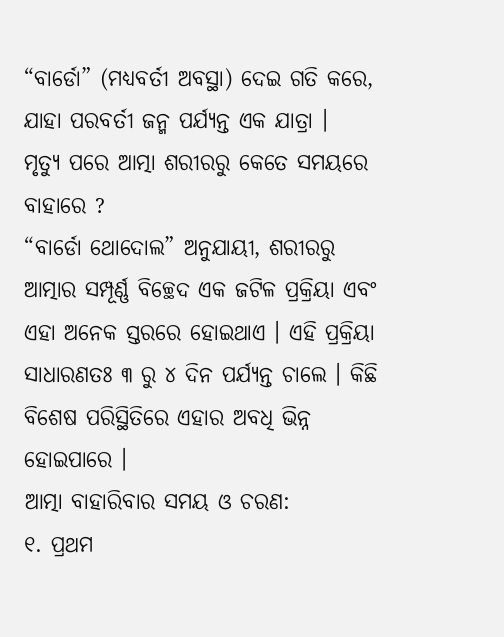“ବାର୍ଡୋ” (ମଧ୍ୟବର୍ତୀ ଅବସ୍ଥା) ଦେଇ ଗତି କରେ, ଯାହା ପରବର୍ତୀ ଜନ୍ମ ପର୍ଯ୍ୟନ୍ତ ଏକ ଯାତ୍ରା ।
ମୃତ୍ୟୁ ପରେ ଆତ୍ମା ଶରୀରରୁ କେତେ ସମୟରେ ବାହାରେ ?
“ବାର୍ଡୋ ଥୋଦୋଲ” ଅନୁଯାୟୀ, ଶରୀରରୁ ଆତ୍ମାର ସମ୍ପୂର୍ଣ୍ଣ ବିଚ୍ଛେଦ ଏକ ଜଟିଳ ପ୍ରକ୍ରିୟା ଏବଂ ଏହା ଅନେକ ସ୍ତରରେ ହୋଇଥାଏ । ଏହି ପ୍ରକ୍ରିୟା ସାଧାରଣତଃ ୩ ରୁ ୪ ଦିନ ପର୍ଯ୍ୟନ୍ତ ଚାଲେ । କିଛି ବିଶେଷ ପରିସ୍ଥିତିରେ ଏହାର ଅବଧି ଭିନ୍ନ ହୋଇପାରେ ।
ଆତ୍ମା ବାହାରିବାର ସମୟ ଓ ଚରଣ:
୧. ପ୍ରଥମ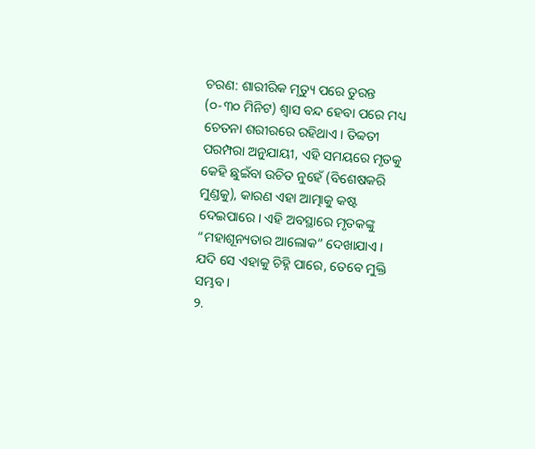ଚରଣ: ଶାରୀରିକ ମୃତ୍ୟୁ ପରେ ତୁରନ୍ତ (୦-୩୦ ମିନିଟ) ଶ୍ୱାସ ବନ୍ଦ ହେବା ପରେ ମଧ୍ୟ ଚେତନା ଶରୀରରେ ରହିଥାଏ। ତିବ୍ବତୀ ପରମ୍ପରା ଅନୁଯାୟୀ, ଏହି ସମୟରେ ମୃତକୁ କେହି ଛୁଇଁବା ଉଚିତ ନୁହେଁ (ବିଶେଷକରି ମୁଣ୍ଡକୁ), କାରଣ ଏହା ଆତ୍ମାକୁ କଷ୍ଟ ଦେଇପାରେ। ଏହି ଅବସ୍ଥାରେ ମୃତକଙ୍କୁ “ମହାଶୂନ୍ୟତାର ଆଲୋକ” ଦେଖାଯାଏ। ଯଦି ସେ ଏହାକୁ ଚିହ୍ନି ପାରେ, ତେବେ ମୁକ୍ତି ସମ୍ଭବ।
୨.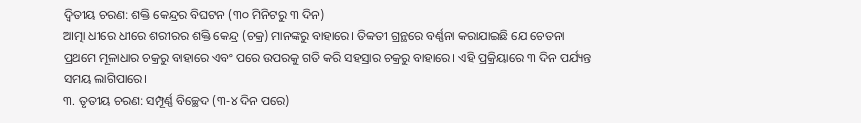ଦ୍ୱିତୀୟ ଚରଣ: ଶକ୍ତି କେନ୍ଦ୍ରର ବିଘଟନ (୩୦ ମିନିଟରୁ ୩ ଦିନ)
ଆତ୍ମା ଧୀରେ ଧୀରେ ଶରୀରର ଶକ୍ତି କେନ୍ଦ୍ର (ଚକ୍ର) ମାନଙ୍କରୁ ବାହାରେ। ତିବ୍ବତୀ ଗ୍ରନ୍ଥରେ ବର୍ଣ୍ଣନା କରାଯାଇଛି ଯେ ଚେତନା ପ୍ରଥମେ ମୂଳାଧାର ଚକ୍ରରୁ ବାହାରେ ଏବଂ ପରେ ଉପରକୁ ଗତି କରି ସହସ୍ରାର ଚକ୍ରରୁ ବାହାରେ। ଏହି ପ୍ରକ୍ରିୟାରେ ୩ ଦିନ ପର୍ଯ୍ୟନ୍ତ ସମୟ ଲାଗିପାରେ।
୩. ତୃତୀୟ ଚରଣ: ସମ୍ପୂର୍ଣ୍ଣ ବିଚ୍ଛେଦ (୩-୪ ଦିନ ପରେ)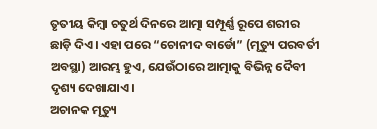ତୃତୀୟ କିମ୍ବା ଚତୁର୍ଥ ଦିନରେ ଆତ୍ମା ସମ୍ପୂର୍ଣ୍ଣ ରୂପେ ଶରୀର ଛାଡ଼ି ଦିଏ। ଏହା ପରେ “ଚୋନୀଦ ବାର୍ଡୋ” (ମୃତ୍ୟୁ ପରବର୍ତୀ ଅବସ୍ଥା) ଆରମ୍ଭ ହୁଏ, ଯେଉଁଠାରେ ଆତ୍ମାକୁ ବିଭିନ୍ନ ଦୈବୀ ଦୃଶ୍ୟ ଦେଖାଯାଏ।
ଅଚାନକ ମୃତ୍ୟୁ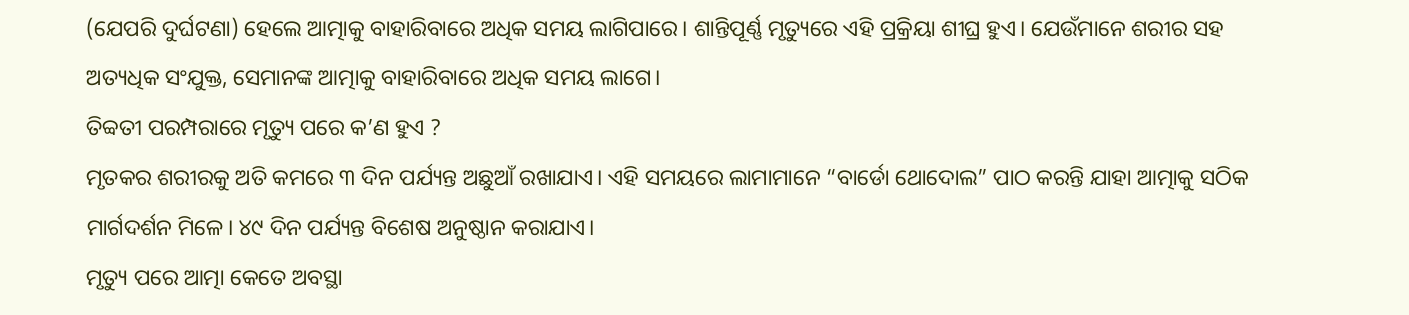(ଯେପରି ଦୁର୍ଘଟଣା) ହେଲେ ଆତ୍ମାକୁ ବାହାରିବାରେ ଅଧିକ ସମୟ ଲାଗିପାରେ। ଶାନ୍ତିପୂର୍ଣ୍ଣ ମୃତ୍ୟୁରେ ଏହି ପ୍ରକ୍ରିୟା ଶୀଘ୍ର ହୁଏ। ଯେଉଁମାନେ ଶରୀର ସହ ଅତ୍ୟଧିକ ସଂଯୁକ୍ତ, ସେମାନଙ୍କ ଆତ୍ମାକୁ ବାହାରିବାରେ ଅଧିକ ସମୟ ଲାଗେ।
ତିବ୍ବତୀ ପରମ୍ପରାରେ ମୃତ୍ୟୁ ପରେ କ’ଣ ହୁଏ ?
ମୃତକର ଶରୀରକୁ ଅତି କମରେ ୩ ଦିନ ପର୍ଯ୍ୟନ୍ତ ଅଛୁଆଁ ରଖାଯାଏ। ଏହି ସମୟରେ ଲାମାମାନେ “ବାର୍ଡୋ ଥୋଦୋଲ” ପାଠ କରନ୍ତି ଯାହା ଆତ୍ମାକୁ ସଠିକ ମାର୍ଗଦର୍ଶନ ମିଳେ। ୪୯ ଦିନ ପର୍ଯ୍ୟନ୍ତ ବିଶେଷ ଅନୁଷ୍ଠାନ କରାଯାଏ।
ମୃତ୍ୟୁ ପରେ ଆତ୍ମା କେତେ ଅବସ୍ଥା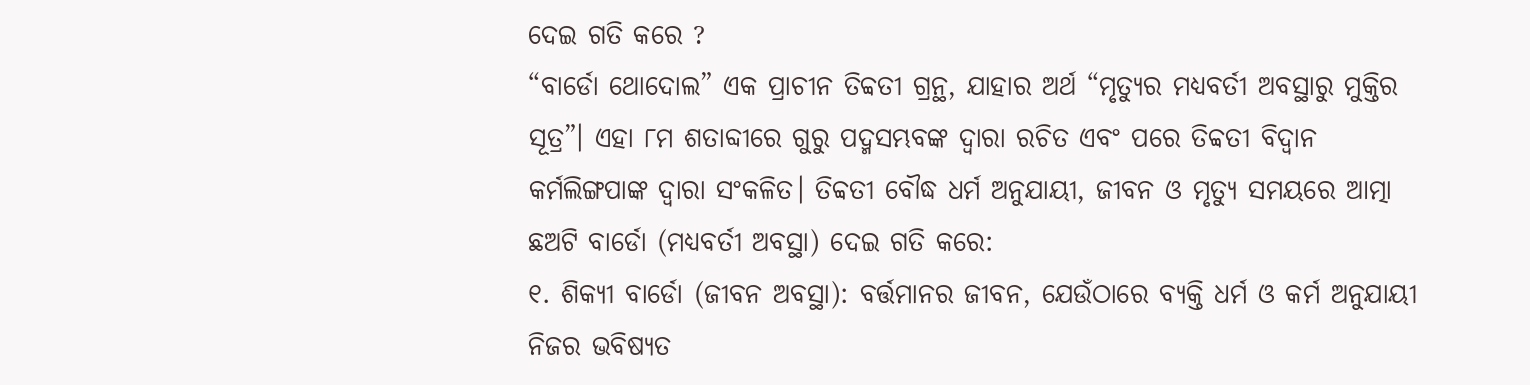ଦେଇ ଗତି କରେ ?
“ବାର୍ଡୋ ଥୋଦୋଲ” ଏକ ପ୍ରାଚୀନ ତିବ୍ବତୀ ଗ୍ରନ୍ଥ, ଯାହାର ଅର୍ଥ “ମୃତ୍ୟୁର ମଧ୍ୟବର୍ତୀ ଅବସ୍ଥାରୁ ମୁକ୍ତିର ସୂତ୍ର”। ଏହା ୮ମ ଶତାବ୍ଦୀରେ ଗୁରୁ ପଦ୍ମସମ୍ଭବଙ୍କ ଦ୍ୱାରା ରଚିତ ଏବଂ ପରେ ତିବ୍ବତୀ ବିଦ୍ୱାନ କର୍ମଲିଙ୍ଗପାଙ୍କ ଦ୍ୱାରା ସଂକଳିତ। ତିବ୍ବତୀ ବୌଦ୍ଧ ଧର୍ମ ଅନୁଯାୟୀ, ଜୀବନ ଓ ମୃତ୍ୟୁ ସମୟରେ ଆତ୍ମା ଛଅଟି ବାର୍ଡୋ (ମଧ୍ୟବର୍ତୀ ଅବସ୍ଥା) ଦେଇ ଗତି କରେ:
୧. ଶିକ୍ୟୀ ବାର୍ଡୋ (ଜୀବନ ଅବସ୍ଥା): ବର୍ତ୍ତମାନର ଜୀବନ, ଯେଉଁଠାରେ ବ୍ୟକ୍ତି ଧର୍ମ ଓ କର୍ମ ଅନୁଯାୟୀ ନିଜର ଭବିଷ୍ୟତ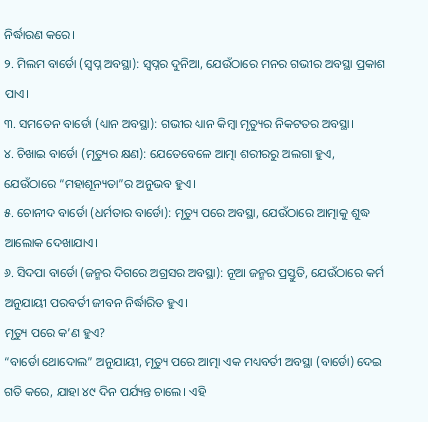ନିର୍ଦ୍ଧାରଣ କରେ।
୨. ମିଲମ ବାର୍ଡୋ (ସ୍ୱପ୍ନ ଅବସ୍ଥା): ସ୍ୱପ୍ନର ଦୁନିଆ, ଯେଉଁଠାରେ ମନର ଗଭୀର ଅବସ୍ଥା ପ୍ରକାଶ ପାଏ।
୩. ସମତେନ ବାର୍ଡୋ (ଧ୍ୟାନ ଅବସ୍ଥା): ଗଭୀର ଧ୍ୟାନ କିମ୍ବା ମୃତ୍ୟୁର ନିକଟତର ଅବସ୍ଥା।
୪. ଚିଖାଇ ବାର୍ଡୋ (ମୃତ୍ୟୁର କ୍ଷଣ): ଯେତେବେଳେ ଆତ୍ମା ଶରୀରରୁ ଅଲଗା ହୁଏ, ଯେଉଁଠାରେ “ମହାଶୂନ୍ୟତା”ର ଅନୁଭବ ହୁଏ।
୫. ଚୋନୀଦ ବାର୍ଡୋ (ଧର୍ମତାର ବାର୍ଡୋ): ମୃତ୍ୟୁ ପରେ ଅବସ୍ଥା, ଯେଉଁଠାରେ ଆତ୍ମାକୁ ଶୁଦ୍ଧ ଆଲୋକ ଦେଖାଯାଏ।
୬. ସିଦପା ବାର୍ଡୋ (ଜନ୍ମର ଦିଗରେ ଅଗ୍ରସର ଅବସ୍ଥା): ନୂଆ ଜନ୍ମର ପ୍ରସ୍ତୁତି, ଯେଉଁଠାରେ କର୍ମ ଅନୁଯାୟୀ ପରବର୍ତୀ ଜୀବନ ନିର୍ଦ୍ଧାରିତ ହୁଏ।
ମୃତ୍ୟୁ ପରେ କ’ଣ ହୁଏ?
“ବାର୍ଡୋ ଥୋଦୋଲ” ଅନୁଯାୟୀ, ମୃତ୍ୟୁ ପରେ ଆତ୍ମା ଏକ ମଧ୍ୟବର୍ତୀ ଅବସ୍ଥା (ବାର୍ଡୋ) ଦେଇ ଗତି କରେ, ଯାହା ୪୯ ଦିନ ପର୍ଯ୍ୟନ୍ତ ଚାଲେ। ଏହି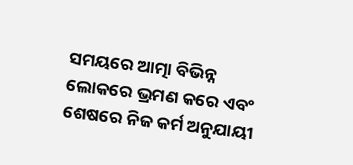ସମୟରେ ଆତ୍ମା ବିଭିନ୍ନ ଲୋକରେ ଭ୍ରମଣ କରେ ଏବଂ ଶେଷରେ ନିଜ କର୍ମ ଅନୁଯାୟୀ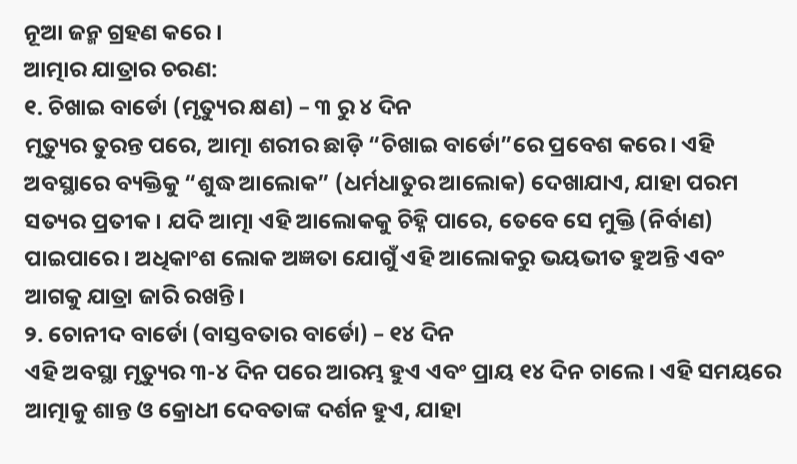ନୂଆ ଜନ୍ମ ଗ୍ରହଣ କରେ ।
ଆତ୍ମାର ଯାତ୍ରାର ଚରଣ:
୧. ଚିଖାଇ ବାର୍ଡୋ (ମୃତ୍ୟୁର କ୍ଷଣ) – ୩ ରୁ ୪ ଦିନ
ମୃତ୍ୟୁର ତୁରନ୍ତ ପରେ, ଆତ୍ମା ଶରୀର ଛାଡ଼ି “ଚିଖାଇ ବାର୍ଡୋ”ରେ ପ୍ରବେଶ କରେ। ଏହି ଅବସ୍ଥାରେ ବ୍ୟକ୍ତିକୁ “ଶୁଦ୍ଧ ଆଲୋକ” (ଧର୍ମଧାତୁର ଆଲୋକ) ଦେଖାଯାଏ, ଯାହା ପରମ ସତ୍ୟର ପ୍ରତୀକ। ଯଦି ଆତ୍ମା ଏହି ଆଲୋକକୁ ଚିହ୍ନି ପାରେ, ତେବେ ସେ ମୁକ୍ତି (ନିର୍ବାଣ) ପାଇପାରେ। ଅଧିକାଂଶ ଲୋକ ଅଜ୍ଞତା ଯୋଗୁଁ ଏହି ଆଲୋକରୁ ଭୟଭୀତ ହୁଅନ୍ତି ଏବଂ ଆଗକୁ ଯାତ୍ରା ଜାରି ରଖନ୍ତି।
୨. ଚୋନୀଦ ବାର୍ଡୋ (ବାସ୍ତବତାର ବାର୍ଡୋ) – ୧୪ ଦିନ
ଏହି ଅବସ୍ଥା ମୃତ୍ୟୁର ୩-୪ ଦିନ ପରେ ଆରମ୍ଭ ହୁଏ ଏବଂ ପ୍ରାୟ ୧୪ ଦିନ ଚାଲେ। ଏହି ସମୟରେ ଆତ୍ମାକୁ ଶାନ୍ତ ଓ କ୍ରୋଧୀ ଦେବତାଙ୍କ ଦର୍ଶନ ହୁଏ, ଯାହା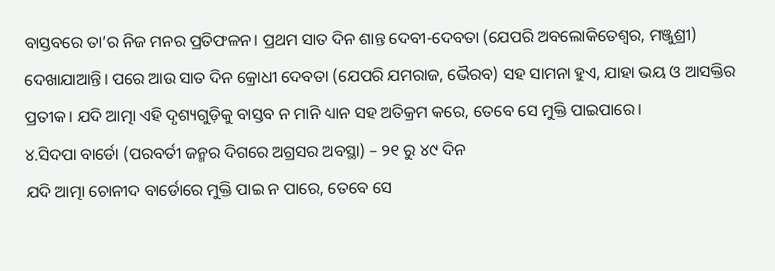ବାସ୍ତବରେ ତା’ର ନିଜ ମନର ପ୍ରତିଫଳନ। ପ୍ରଥମ ସାତ ଦିନ ଶାନ୍ତ ଦେବୀ-ଦେବତା (ଯେପରି ଅବଲୋକିତେଶ୍ୱର, ମଞ୍ଜୁଶ୍ରୀ) ଦେଖାଯାଆନ୍ତି। ପରେ ଆଉ ସାତ ଦିନ କ୍ରୋଧୀ ଦେବତା (ଯେପରି ଯମରାଜ, ଭୈରବ) ସହ ସାମନା ହୁଏ, ଯାହା ଭୟ ଓ ଆସକ୍ତିର ପ୍ରତୀକ। ଯଦି ଆତ୍ମା ଏହି ଦୃଶ୍ୟଗୁଡ଼ିକୁ ବାସ୍ତବ ନ ମାନି ଧ୍ୟାନ ସହ ଅତିକ୍ରମ କରେ, ତେବେ ସେ ମୁକ୍ତି ପାଇପାରେ।
୪.ସିଦପା ବାର୍ଡୋ (ପରବର୍ତୀ ଜନ୍ମର ଦିଗରେ ଅଗ୍ରସର ଅବସ୍ଥା) – ୨୧ ରୁ ୪୯ ଦିନ
ଯଦି ଆତ୍ମା ଚୋନୀଦ ବାର୍ଡୋରେ ମୁକ୍ତି ପାଇ ନ ପାରେ, ତେବେ ସେ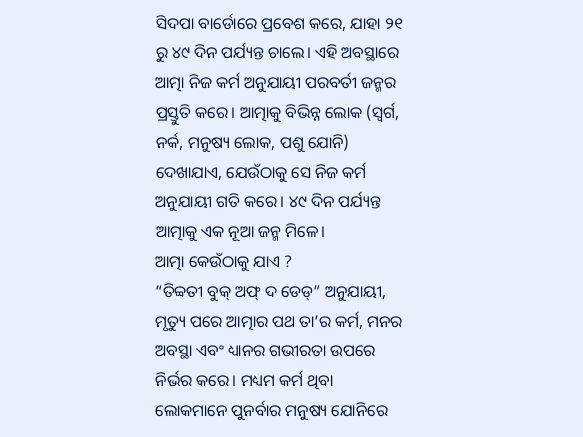ସିଦପା ବାର୍ଡୋରେ ପ୍ରବେଶ କରେ, ଯାହା ୨୧ ରୁ ୪୯ ଦିନ ପର୍ଯ୍ୟନ୍ତ ଚାଲେ। ଏହି ଅବସ୍ଥାରେ ଆତ୍ମା ନିଜ କର୍ମ ଅନୁଯାୟୀ ପରବର୍ତୀ ଜନ୍ମର ପ୍ରସ୍ତୁତି କରେ। ଆତ୍ମାକୁ ବିଭିନ୍ନ ଲୋକ (ସ୍ୱର୍ଗ, ନର୍କ, ମନୁଷ୍ୟ ଲୋକ, ପଶୁ ଯୋନି) ଦେଖାଯାଏ, ଯେଉଁଠାକୁ ସେ ନିଜ କର୍ମ ଅନୁଯାୟୀ ଗତି କରେ। ୪୯ ଦିନ ପର୍ଯ୍ୟନ୍ତ ଆତ୍ମାକୁ ଏକ ନୂଆ ଜନ୍ମ ମିଳେ।
ଆତ୍ମା କେଉଁଠାକୁ ଯାଏ ?
“ତିବ୍ବତୀ ବୁକ୍ ଅଫ୍ ଦ ଡେଡ୍” ଅନୁଯାୟୀ, ମୃତ୍ୟୁ ପରେ ଆତ୍ମାର ପଥ ତା’ର କର୍ମ, ମନର ଅବସ୍ଥା ଏବଂ ଧ୍ୟାନର ଗଭୀରତା ଉପରେ ନିର୍ଭର କରେ। ମଧ୍ୟମ କର୍ମ ଥିବା ଲୋକମାନେ ପୁନର୍ବାର ମନୁଷ୍ୟ ଯୋନିରେ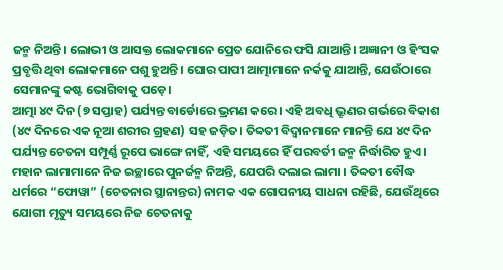ଜନ୍ମ ନିଅନ୍ତି। ଲୋଭୀ ଓ ଆସକ୍ତ ଲୋକମାନେ ପ୍ରେତ ଯୋନିରେ ଫସି ଯାଆନ୍ତି। ଅଜ୍ଞାନୀ ଓ ହିଂସକ ପ୍ରବୃତ୍ତି ଥିବା ଲୋକମାନେ ପଶୁ ହୁଅନ୍ତି। ଘୋର ପାପୀ ଆତ୍ମାମାନେ ନର୍କକୁ ଯାଆନ୍ତି, ଯେଉଁଠାରେ ସେମାନଙ୍କୁ କଷ୍ଟ ଭୋଗିବାକୁ ପଡ଼େ।
ଆତ୍ମା ୪୯ ଦିନ (୭ ସପ୍ତାହ) ପର୍ଯ୍ୟନ୍ତ ବାର୍ଡୋରେ ଭ୍ରମଣ କରେ। ଏହି ଅବଧି ଭ୍ରୂଣର ଗର୍ଭରେ ବିକାଶ (୪୯ ଦିନରେ ଏକ ନୂଆ ଶରୀର ଗ୍ରହଣ) ସହ ଜଡ଼ିତ। ତିବ୍ବତୀ ବିଦ୍ୱାନମାନେ ମାନନ୍ତି ଯେ ୪୯ ଦିନ ପର୍ଯ୍ୟନ୍ତ ଚେତନା ସମ୍ପୂର୍ଣ୍ଣ ରୂପେ ଭାଙ୍ଗେ ନାହିଁ, ଏହି ସମୟରେ ହିଁ ପରବର୍ତୀ ଜନ୍ମ ନିର୍ଦ୍ଧାରିତ ହୁଏ।
ମହାନ ଲାମାମାନେ ନିଜ ଇଚ୍ଛାରେ ପୁନର୍ଜନ୍ମ ନିଅନ୍ତି, ଯେପରି ଦଲାଇ ଲାମା । ତିବ୍ବତୀ ବୌଦ୍ଧ ଧର୍ମରେ “ଫୋୱା” (ଚେତନାର ସ୍ଥାନାନ୍ତର) ନାମକ ଏକ ଗୋପନୀୟ ସାଧନା ରହିଛି, ଯେଉଁଥିରେ ଯୋଗୀ ମୃତ୍ୟୁ ସମୟରେ ନିଜ ଚେତନାକୁ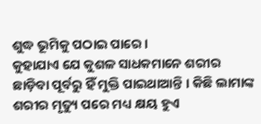ଶୁଦ୍ଧ ଭୂମିକୁ ପଠାଇ ପାରେ ।
କୁହାଯାଏ ଯେ କୁଶଳ ସାଧକମାନେ ଶରୀର ଛାଡ଼ିବା ପୂର୍ବରୁ ହିଁ ମୁକ୍ତି ପାଇଥାଆନ୍ତି । କିଛି ଲାମାଙ୍କ ଶରୀର ମୃତ୍ୟୁ ପରେ ମଧ୍ୟ କ୍ଷୟ ହୁଏ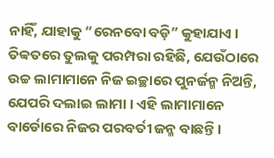ନାହିଁ, ଯାହାକୁ “ରେନବୋ ବଡ଼ି” କୁହାଯାଏ । ତିବ୍ବତରେ ତୁଲକୁ ପରମ୍ପରା ରହିଛି, ଯେଉଁଠାରେ ଉଚ୍ଚ ଲାମାମାନେ ନିଜ ଇଚ୍ଛାରେ ପୁନର୍ଜନ୍ମ ନିଅନ୍ତି, ଯେପରି ଦଲାଇ ଲାମା । ଏହି ଲାମାମାନେ ବାର୍ଡୋରେ ନିଜର ପରବର୍ତୀ ଜନ୍ମ ବାଛନ୍ତି ।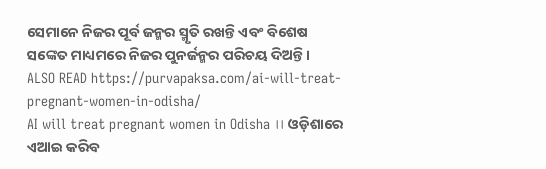ସେମାନେ ନିଜର ପୂର୍ବ ଜନ୍ମର ସ୍ମୃତି ରଖନ୍ତି ଏବଂ ବିଶେଷ ସଙ୍କେତ ମାଧ୍ୟମରେ ନିଜର ପୁନର୍ଜନ୍ମର ପରିଚୟ ଦିଅନ୍ତି ।
ALSO READ https://purvapaksa.com/ai-will-treat-pregnant-women-in-odisha/
AI will treat pregnant women in Odisha ।। ଓଡ଼ିଶାରେ ଏଆଇ କରିବ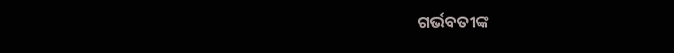ଗର୍ଭବତୀଙ୍କ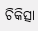ଚିକିତ୍ସା